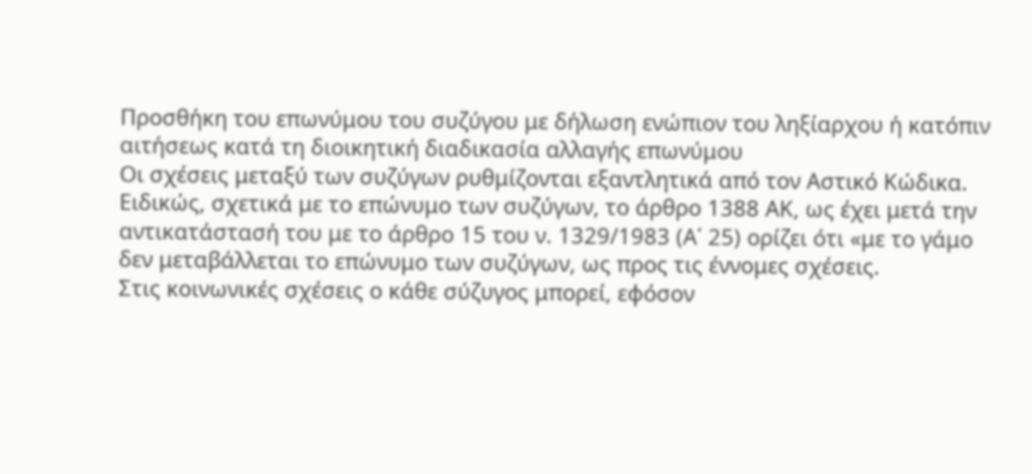Προσθήκη του επωνύμου του συζύγου με δήλωση ενώπιον του ληξίαρχου ή κατόπιν αιτήσεως κατά τη διοικητική διαδικασία αλλαγής επωνύμου
Οι σχέσεις μεταξύ των συζύγων ρυθμίζονται εξαντλητικά από τον Αστικό Κώδικα. Ειδικώς, σχετικά με το επώνυμο των συζύγων, το άρθρο 1388 ΑΚ, ως έχει μετά την αντικατάστασή του με το άρθρο 15 του ν. 1329/1983 (Α΄ 25) ορίζει ότι «με το γάμο δεν μεταβάλλεται το επώνυμο των συζύγων, ως προς τις έννομες σχέσεις.
Στις κοινωνικές σχέσεις ο κάθε σύζυγος μπορεί, εφόσον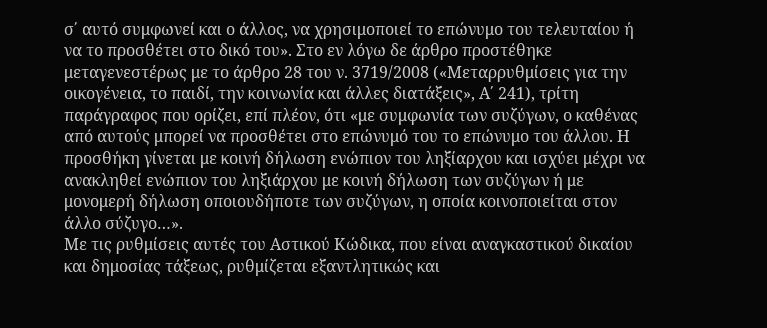σ΄ αυτό συμφωνεί και ο άλλος, να χρησιμοποιεί το επώνυμο του τελευταίου ή να το προσθέτει στο δικό του». Στο εν λόγω δε άρθρο προστέθηκε μεταγενεστέρως με το άρθρο 28 του ν. 3719/2008 («Μεταρρυθμίσεις για την οικογένεια, το παιδί, την κοινωνία και άλλες διατάξεις», Α΄ 241), τρίτη παράγραφος που ορίζει, επί πλέον, ότι «με συμφωνία των συζύγων, ο καθένας από αυτούς μπορεί να προσθέτει στο επώνυμό του το επώνυμο του άλλου. Η προσθήκη γίνεται με κοινή δήλωση ενώπιον του ληξίαρχου και ισχύει μέχρι να ανακληθεί ενώπιον του ληξιάρχου με κοινή δήλωση των συζύγων ή με μονομερή δήλωση οποιουδήποτε των συζύγων, η οποία κοινοποιείται στον άλλο σύζυγο…».
Με τις ρυθμίσεις αυτές του Αστικού Κώδικα, που είναι αναγκαστικού δικαίου και δημοσίας τάξεως, ρυθμίζεται εξαντλητικώς και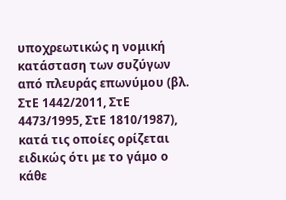υποχρεωτικώς η νομική κατάσταση των συζύγων από πλευράς επωνύμου (βλ. ΣτΕ 1442/2011, ΣτΕ 4473/1995, ΣτΕ 1810/1987), κατά τις οποίες ορίζεται ειδικώς ότι με το γάμο ο κάθε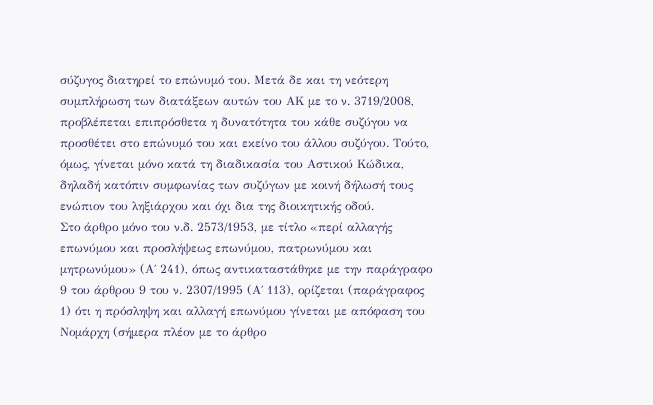σύζυγος διατηρεί το επώνυμό του. Μετά δε και τη νεότερη συμπλήρωση των διατάξεων αυτών του ΑΚ με το ν. 3719/2008, προβλέπεται επιπρόσθετα η δυνατότητα του κάθε συζύγου να προσθέτει στο επώνυμό του και εκείνο του άλλου συζύγου. Τούτο, όμως, γίνεται μόνο κατά τη διαδικασία του Αστικού Κώδικα, δηλαδή κατόπιν συμφωνίας των συζύγων με κοινή δήλωσή τους ενώπιον του ληξιάρχου και όχι δια της διοικητικής οδού.
Στο άρθρο μόνο του ν.δ. 2573/1953, με τίτλο «περί αλλαγής επωνύμου και προσλήψεως επωνύμου, πατρωνύμου και μητρωνύμου» (Α΄ 241), όπως αντικαταστάθηκε με την παράγραφο 9 του άρθρου 9 του ν. 2307/1995 (Α΄ 113), ορίζεται (παράγραφος 1) ότι η πρόσληψη και αλλαγή επωνύμου γίνεται με απόφαση του Νομάρχη (σήμερα πλέον με το άρθρο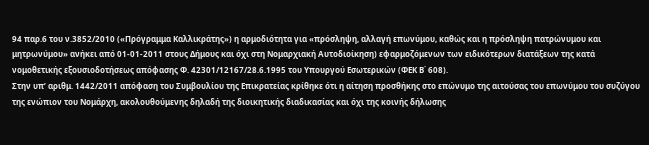94 παρ.6 του ν.3852/2010 («Πρόγραμμα Καλλικράτης») η αρμοδιότητα για «πρόσληψη, αλλαγή επωνύμου, καθώς και η πρόσληψη πατρώνυμου και μητρωνύμου» ανήκει από 01-01-2011 στους Δήμους και όχι στη Νομαρχιακή Αυτοδιοίκηση) εφαρμοζόμενων των ειδικότερων διατάξεων της κατά νομοθετικής εξουσιοδοτήσεως απόφασης Φ. 42301/12167/28.6.1995 του Υπουργού Εσωτερικών (ΦΕΚ Β΄ 608).
Στην υπ’ αριθμ. 1442/2011 απόφαση του Συμβουλίου της Επικρατείας κρίθηκε ότι η αίτηση προσθήκης στο επώνυμο της αιτούσας του επωνύμου του συζύγου της ενώπιον του Νομάρχη, ακολουθούμενης δηλαδή της διοικητικής διαδικασίας και όχι της κοινής δήλωσης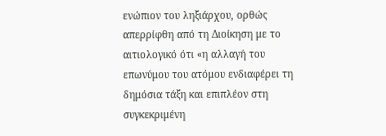ενώπιον του ληξιάρχου, ορθώς απερρίφθη από τη Διοίκηση με το αιτιολογικό ότι «η αλλαγή του επωνύμου του ατόμου ενδιαφέρει τη δημόσια τάξη και επιπλέον στη συγκεκριμένη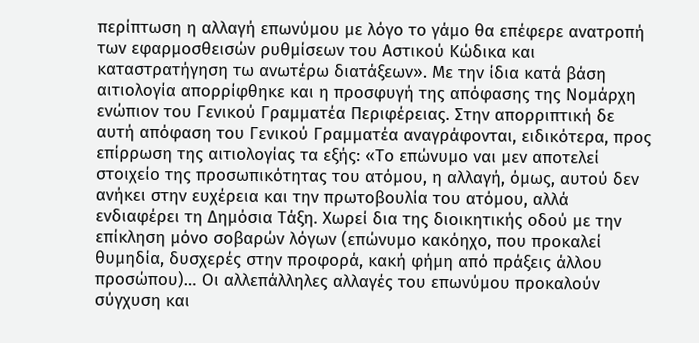περίπτωση η αλλαγή επωνύμου με λόγο το γάμο θα επέφερε ανατροπή των εφαρμοσθεισών ρυθμίσεων του Αστικού Κώδικα και καταστρατήγηση τω ανωτέρω διατάξεων». Με την ίδια κατά βάση αιτιολογία απορρίφθηκε και η προσφυγή της απόφασης της Νομάρχη ενώπιον του Γενικού Γραμματέα Περιφέρειας. Στην απορριπτική δε αυτή απόφαση του Γενικού Γραμματέα αναγράφονται, ειδικότερα, προς επίρρωση της αιτιολογίας τα εξής: «Το επώνυμο ναι μεν αποτελεί στοιχείο της προσωπικότητας του ατόμου, η αλλαγή, όμως, αυτού δεν ανήκει στην ευχέρεια και την πρωτοβουλία του ατόμου, αλλά ενδιαφέρει τη Δημόσια Τάξη. Χωρεί δια της διοικητικής οδού με την επίκληση μόνο σοβαρών λόγων (επώνυμο κακόηχο, που προκαλεί θυμηδία, δυσχερές στην προφορά, κακή φήμη από πράξεις άλλου προσώπου)… Οι αλλεπάλληλες αλλαγές του επωνύμου προκαλούν σύγχυση και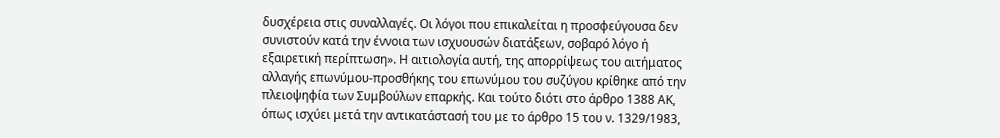δυσχέρεια στις συναλλαγές. Οι λόγοι που επικαλείται η προσφεύγουσα δεν συνιστούν κατά την έννοια των ισχυουσών διατάξεων, σοβαρό λόγο ή εξαιρετική περίπτωση». Η αιτιολογία αυτή, της απορρίψεως του αιτήματος αλλαγής επωνύμου-προσθήκης του επωνύμου του συζύγου κρίθηκε από την πλειοψηφία των Συμβούλων επαρκής. Και τούτο διότι στο άρθρο 1388 ΑΚ, όπως ισχύει μετά την αντικατάστασή του με το άρθρο 15 του ν. 1329/1983,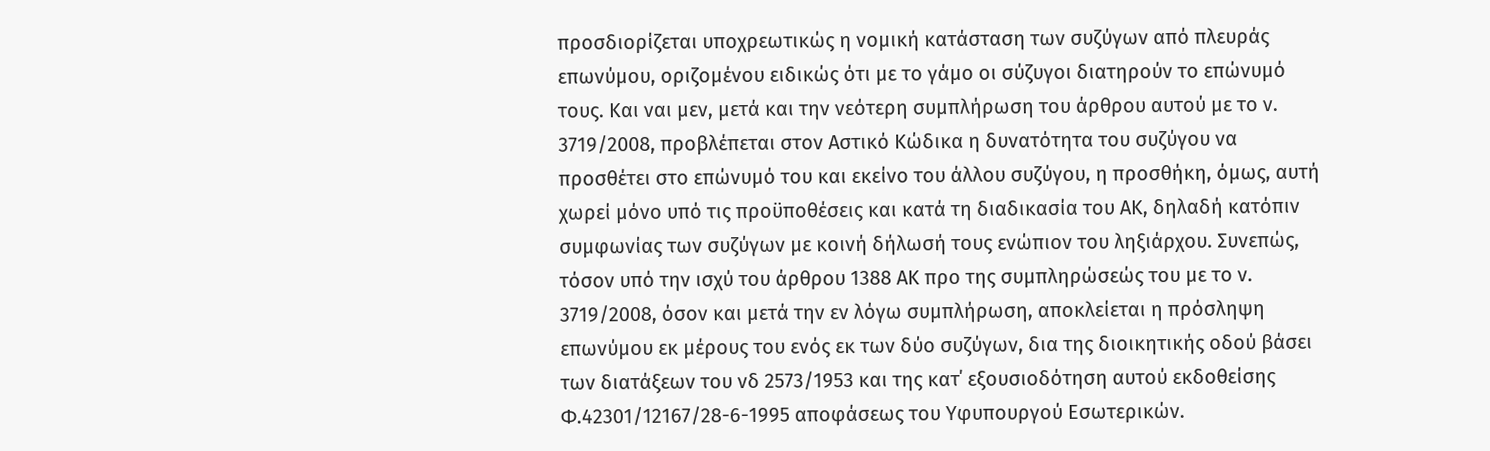προσδιορίζεται υποχρεωτικώς η νομική κατάσταση των συζύγων από πλευράς επωνύμου, οριζομένου ειδικώς ότι με το γάμο οι σύζυγοι διατηρούν το επώνυμό τους. Και ναι μεν, μετά και την νεότερη συμπλήρωση του άρθρου αυτού με το ν. 3719/2008, προβλέπεται στον Αστικό Κώδικα η δυνατότητα του συζύγου να προσθέτει στο επώνυμό του και εκείνο του άλλου συζύγου, η προσθήκη, όμως, αυτή χωρεί μόνο υπό τις προϋποθέσεις και κατά τη διαδικασία του ΑΚ, δηλαδή κατόπιν συμφωνίας των συζύγων με κοινή δήλωσή τους ενώπιον του ληξιάρχου. Συνεπώς, τόσον υπό την ισχύ του άρθρου 1388 ΑΚ προ της συμπληρώσεώς του με το ν. 3719/2008, όσον και μετά την εν λόγω συμπλήρωση, αποκλείεται η πρόσληψη επωνύμου εκ μέρους του ενός εκ των δύο συζύγων, δια της διοικητικής οδού βάσει των διατάξεων του νδ 2573/1953 και της κατ΄ εξουσιοδότηση αυτού εκδοθείσης Φ.42301/12167/28-6-1995 αποφάσεως του Υφυπουργού Εσωτερικών.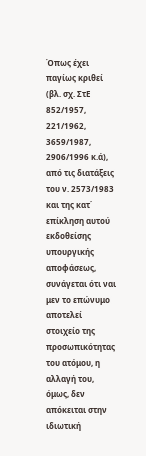Όπως έχει παγίως κριθεί (βλ. σχ. ΣτΕ 852/1957, 221/1962, 3659/1987, 2906/1996 κ.ά), από τις διατάξεις του ν. 2573/1983 και της κατ΄ επίκληση αυτού εκδοθείσης υπουργικής αποφάσεως, συνάγεται ότι ναι μεν το επώνυμο αποτελεί στοιχείο της προσωπικότητας του ατόμου, η αλλαγή του, όμως, δεν απόκειται στην ιδιωτική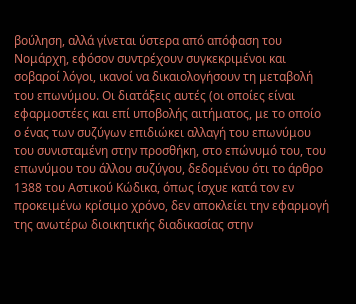βούληση, αλλά γίνεται ύστερα από απόφαση του Νομάρχη, εφόσον συντρέχουν συγκεκριμένοι και σοβαροί λόγοι, ικανοί να δικαιολογήσουν τη μεταβολή του επωνύμου. Οι διατάξεις αυτές (οι οποίες είναι εφαρμοστέες και επί υποβολής αιτήματος, με το οποίο ο ένας των συζύγων επιδιώκει αλλαγή του επωνύμου του συνισταμένη στην προσθήκη, στο επώνυμό του, του επωνύμου του άλλου συζύγου, δεδομένου ότι το άρθρο 1388 του Αστικού Κώδικα, όπως ίσχυε κατά τον εν προκειμένω κρίσιμο χρόνο, δεν αποκλείει την εφαρμογή της ανωτέρω διοικητικής διαδικασίας στην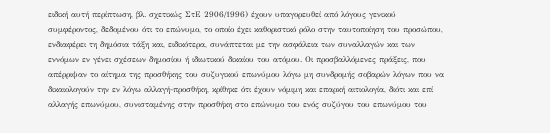ειδική αυτή περίπτωση, βλ. σχετικώς ΣτΕ 2906/1996) έχουν υπαγορευθεί από λόγους γενικού συμφέροντος, δεδομένου ότι το επώνυμο, το οποίο έχει καθοριστικό ρόλο στην ταυτοποίηση του προσώπου, ενδιαφέρει τη δημόσια τάξη και, ειδικότερα, συνάπτεται με την ασφάλεια των συναλλαγών και των εννόμων εν γένει σχέσεων δημοσίου ή ιδιωτικού δικαίου του ατόμου. Οι προσβαλλόμενες πράξεις, που απέρριψαν το αίτημα της προσθήκης του συζυγικού επωνύμου λόγω μη συνδρομής σοβαρών λόγων που να δικαιολογούν την εν λόγω αλλαγή-προσθήκη, κρίθηκε ότι έχουν νόμιμη και επαρκή αιτιολογία, διότι και επί αλλαγής επωνύμου, συνισταμένης στην προσθήκη στο επώνυμο του ενός συζύγου του επωνύμου του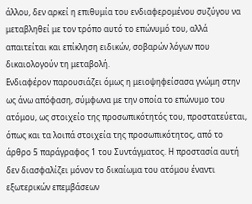άλλου, δεν αρκεί η επιθυμία του ενδιαφερομένου συζύγου να μεταβληθεί με τον τρόπο αυτό το επώνυμό του, αλλά απαιτείται και επίκληση ειδικών, σοβαρών λόγων που δικαιολογούν τη μεταβολή.
Ενδιαφέρον παρουσιάζει όμως η μειοψηφείσασα γνώμη στην ως άνω απόφαση, σύμφωνα με την οποία το επώνυμο του ατόμου, ως στοιχείο της προσωπικότητός του, προστατεύεται, όπως και τα λοιπά στοιχεία της προσωπικότητος, από το άρθρο 5 παράγραφος 1 του Συντάγματος. Η προστασία αυτή δεν διασφαλίζει μόνον το δικαίωμα του ατόμου έναντι εξωτερικών επεμβάσεων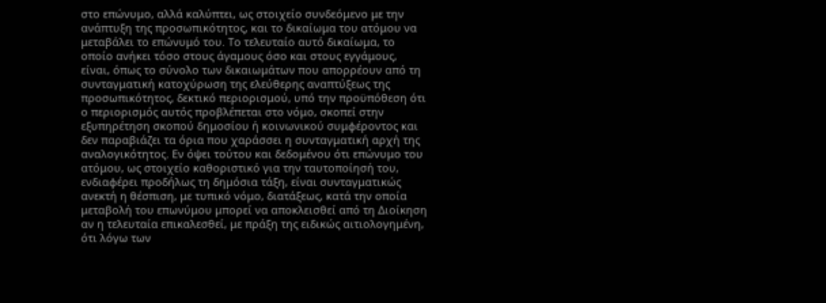στο επώνυμο, αλλά καλύπτει, ως στοιχείο συνδεόμενο με την ανάπτυξη της προσωπικότητος, και το δικαίωμα του ατόμου να μεταβάλει το επώνυμό του. Το τελευταίο αυτό δικαίωμα, το οποίο ανήκει τόσο στους άγαμους όσο και στους εγγάμους, είναι, όπως το σύνολο των δικαιωμάτων που απορρέουν από τη συνταγματική κατοχύρωση της ελεύθερης αναπτύξεως της προσωπικότητος, δεκτικό περιορισμού, υπό την προϋπόθεση ότι ο περιορισμός αυτός προβλέπεται στο νόμο, σκοπεί στην εξυπηρέτηση σκοπού δημοσίου ή κοινωνικού συμφέροντος και δεν παραβιάζει τα όρια που χαράσσει η συνταγματική αρχή της αναλογικότητος. Εν όψει τούτου και δεδομένου ότι επώνυμο του ατόμου, ως στοιχείο καθοριστικό για την ταυτοποίησή του, ενδιαφέρει προδήλως τη δημόσια τάξη, είναι συνταγματικώς ανεκτή η θέσπιση, με τυπικό νόμο, διατάξεως, κατά την οποία μεταβολή του επωνύμου μπορεί να αποκλεισθεί από τη Διοίκηση αν η τελευταία επικαλεσθεί, με πράξη της ειδικώς αιτιολογημένη, ότι λόγω των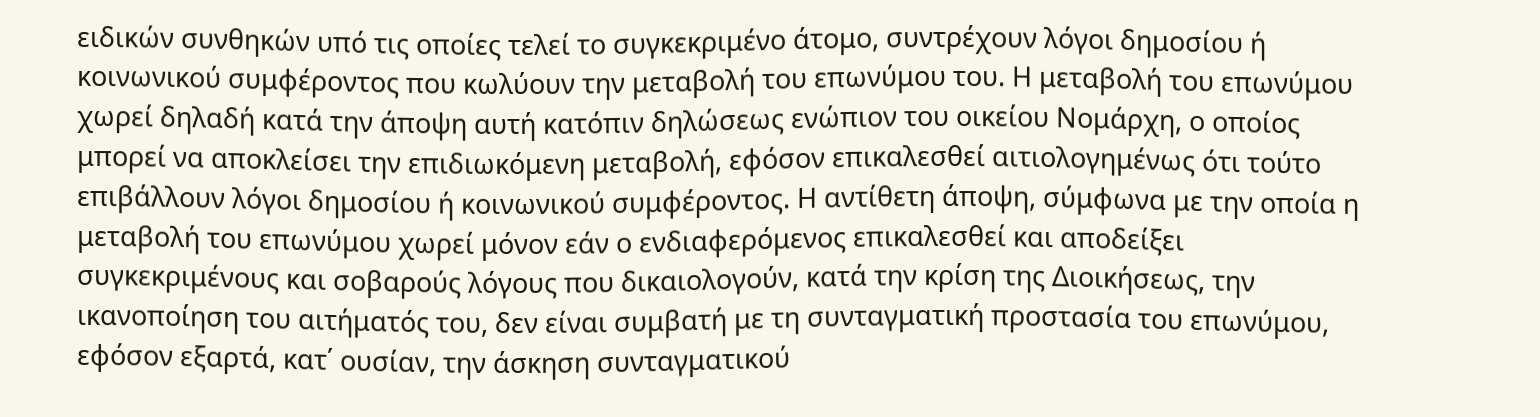ειδικών συνθηκών υπό τις οποίες τελεί το συγκεκριμένο άτομο, συντρέχουν λόγοι δημοσίου ή κοινωνικού συμφέροντος που κωλύουν την μεταβολή του επωνύμου του. Η μεταβολή του επωνύμου χωρεί δηλαδή κατά την άποψη αυτή κατόπιν δηλώσεως ενώπιον του οικείου Νομάρχη, ο οποίος μπορεί να αποκλείσει την επιδιωκόμενη μεταβολή, εφόσον επικαλεσθεί αιτιολογημένως ότι τούτο επιβάλλουν λόγοι δημοσίου ή κοινωνικού συμφέροντος. Η αντίθετη άποψη, σύμφωνα με την οποία η μεταβολή του επωνύμου χωρεί μόνον εάν ο ενδιαφερόμενος επικαλεσθεί και αποδείξει συγκεκριμένους και σοβαρούς λόγους που δικαιολογούν, κατά την κρίση της Διοικήσεως, την ικανοποίηση του αιτήματός του, δεν είναι συμβατή με τη συνταγματική προστασία του επωνύμου, εφόσον εξαρτά, κατ΄ ουσίαν, την άσκηση συνταγματικού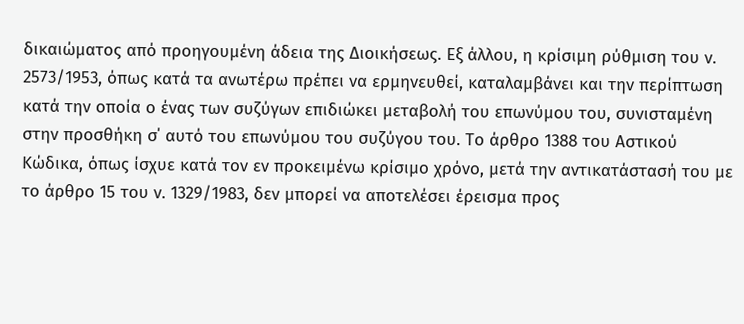δικαιώματος από προηγουμένη άδεια της Διοικήσεως. Εξ άλλου, η κρίσιμη ρύθμιση του ν. 2573/1953, όπως κατά τα ανωτέρω πρέπει να ερμηνευθεί, καταλαμβάνει και την περίπτωση κατά την οποία ο ένας των συζύγων επιδιώκει μεταβολή του επωνύμου του, συνισταμένη στην προσθήκη σ΄ αυτό του επωνύμου του συζύγου του. Το άρθρο 1388 του Αστικού Κώδικα, όπως ίσχυε κατά τον εν προκειμένω κρίσιμο χρόνο, μετά την αντικατάστασή του με το άρθρο 15 του ν. 1329/1983, δεν μπορεί να αποτελέσει έρεισμα προς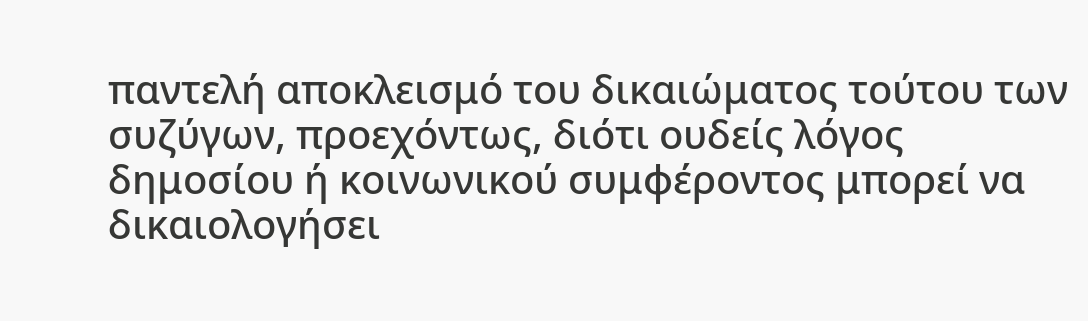παντελή αποκλεισμό του δικαιώματος τούτου των συζύγων, προεχόντως, διότι ουδείς λόγος δημοσίου ή κοινωνικού συμφέροντος μπορεί να δικαιολογήσει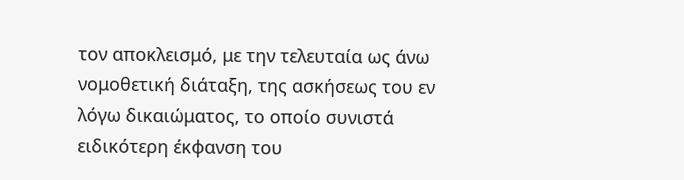τον αποκλεισμό, με την τελευταία ως άνω νομοθετική διάταξη, της ασκήσεως του εν λόγω δικαιώματος, το οποίο συνιστά ειδικότερη έκφανση του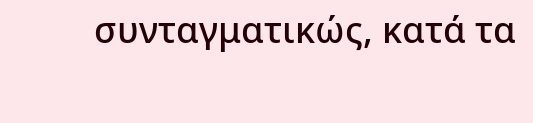συνταγματικώς, κατά τα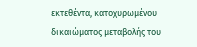εκτεθέντα, κατοχυρωμένου δικαιώματος μεταβολής του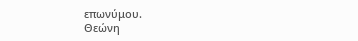επωνύμου.
Θεώνη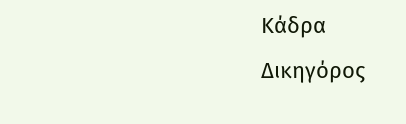Κάδρα
Δικηγόρος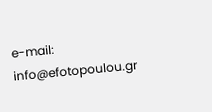e-mail: info@efotopoulou.gr